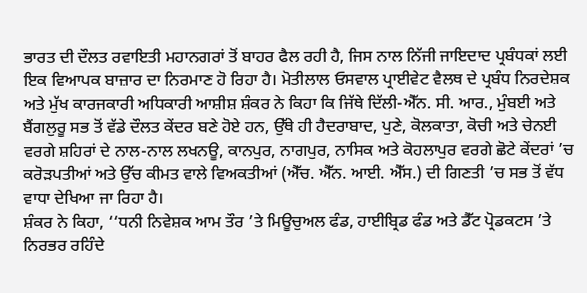ਭਾਰਤ ਦੀ ਦੌਲਤ ਰਵਾਇਤੀ ਮਹਾਨਗਰਾਂ ਤੋਂ ਬਾਹਰ ਫੈਲ ਰਹੀ ਹੈ, ਜਿਸ ਨਾਲ ਨਿੱਜੀ ਜਾਇਦਾਦ ਪ੍ਰਬੰਧਕਾਂ ਲਈ ਇਕ ਵਿਆਪਕ ਬਾਜ਼ਾਰ ਦਾ ਨਿਰਮਾਣ ਹੋ ਰਿਹਾ ਹੈ। ਮੋਤੀਲਾਲ ਓਸਵਾਲ ਪ੍ਰਾਈਵੇਟ ਵੈਲਥ ਦੇ ਪ੍ਰਬੰਧ ਨਿਰਦੇਸ਼ਕ ਅਤੇ ਮੁੱਖ ਕਾਰਜਕਾਰੀ ਅਧਿਕਾਰੀ ਆਸ਼ੀਸ਼ ਸ਼ੰਕਰ ਨੇ ਕਿਹਾ ਕਿ ਜਿੱਥੇ ਦਿੱਲੀ-ਐੱਨ. ਸੀ. ਆਰ., ਮੁੰਬਈ ਅਤੇ ਬੈਂਗਲੁਰੂ ਸਭ ਤੋਂ ਵੱਡੇ ਦੌਲਤ ਕੇਂਦਰ ਬਣੇ ਹੋਏ ਹਨ, ਉੱਥੇ ਹੀ ਹੈਦਰਾਬਾਦ, ਪੁਣੇ, ਕੋਲਕਾਤਾ, ਕੋਚੀ ਅਤੇ ਚੇਨਈ ਵਰਗੇ ਸ਼ਹਿਰਾਂ ਦੇ ਨਾਲ-ਨਾਲ ਲਖਨਊ, ਕਾਨਪੁਰ, ਨਾਗਪੁਰ, ਨਾਸਿਕ ਅਤੇ ਕੋਹਲਾਪੁਰ ਵਰਗੇ ਛੋਟੇ ਕੇਂਦਰਾਂ ’ਚ ਕਰੋੜਪਤੀਆਂ ਅਤੇ ਉੱਚ ਕੀਮਤ ਵਾਲੇ ਵਿਅਕਤੀਆਂ (ਐੱਚ. ਐੱਨ. ਆਈ. ਐੱਸ.) ਦੀ ਗਿਣਤੀ ’ਚ ਸਭ ਤੋਂ ਵੱਧ ਵਾਧਾ ਦੇਖਿਆ ਜਾ ਰਿਹਾ ਹੈ।
ਸ਼ੰਕਰ ਨੇ ਕਿਹਾ, ‘‘ਧਨੀ ਨਿਵੇਸ਼ਕ ਆਮ ਤੌਰ ’ਤੇ ਮਿਊਚੁਅਲ ਫੰਡ, ਹਾਈਬ੍ਰਿਡ ਫੰਡ ਅਤੇ ਡੈੱਟ ਪ੍ਰੋਡਕਟਸ ’ਤੇ ਨਿਰਭਰ ਰਹਿੰਦੇ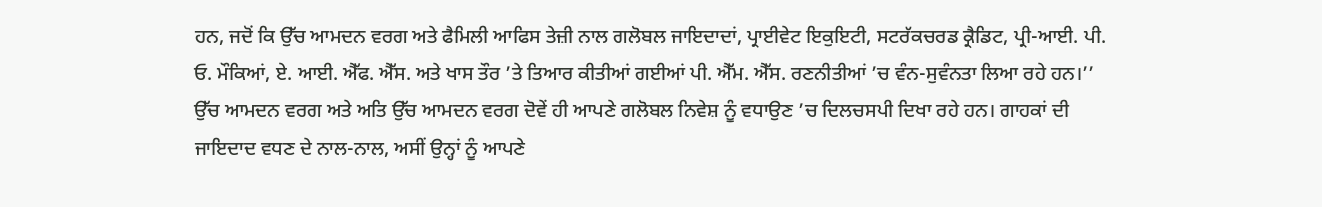ਹਨ, ਜਦੋਂ ਕਿ ਉੱਚ ਆਮਦਨ ਵਰਗ ਅਤੇ ਫੈਮਿਲੀ ਆਫਿਸ ਤੇਜ਼ੀ ਨਾਲ ਗਲੋਬਲ ਜਾਇਦਾਦਾਂ, ਪ੍ਰਾਈਵੇਟ ਇਕੁਇਟੀ, ਸਟਰੱਕਚਰਡ ਕ੍ਰੈਡਿਟ, ਪ੍ਰੀ-ਆਈ. ਪੀ. ਓ. ਮੌਕਿਆਂ, ਏ. ਆਈ. ਐੱਫ. ਐੱਸ. ਅਤੇ ਖਾਸ ਤੌਰ ’ਤੇ ਤਿਆਰ ਕੀਤੀਆਂ ਗਈਆਂ ਪੀ. ਐੱਮ. ਐੱਸ. ਰਣਨੀਤੀਆਂ ’ਚ ਵੰਨ-ਸੁਵੰਨਤਾ ਲਿਆ ਰਹੇ ਹਨ।’’
ਉੱਚ ਆਮਦਨ ਵਰਗ ਅਤੇ ਅਤਿ ਉੱਚ ਆਮਦਨ ਵਰਗ ਦੋਵੇਂ ਹੀ ਆਪਣੇ ਗਲੋਬਲ ਨਿਵੇਸ਼ ਨੂੰ ਵਧਾਉਣ ’ਚ ਦਿਲਚਸਪੀ ਦਿਖਾ ਰਹੇ ਹਨ। ਗਾਹਕਾਂ ਦੀ ਜਾਇਦਾਦ ਵਧਣ ਦੇ ਨਾਲ-ਨਾਲ, ਅਸੀਂ ਉਨ੍ਹਾਂ ਨੂੰ ਆਪਣੇ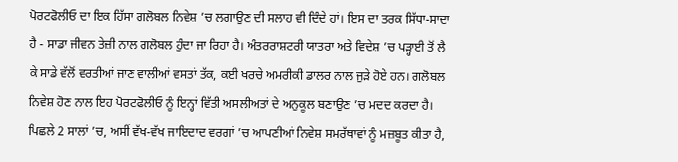ਪੋਰਟਫੋਲੀਓ ਦਾ ਇਕ ਹਿੱਸਾ ਗਲੋਬਲ ਨਿਵੇਸ਼ ’ਚ ਲਗਾਉਣ ਦੀ ਸਲਾਹ ਵੀ ਦਿੰਦੇ ਹਾਂ। ਇਸ ਦਾ ਤਰਕ ਸਿੱਧਾ-ਸਾਦਾ ਹੈ - ਸਾਡਾ ਜੀਵਨ ਤੇਜ਼ੀ ਨਾਲ ਗਲੋਬਲ ਹੁੰਦਾ ਜਾ ਰਿਹਾ ਹੈ। ਅੰਤਰਰਾਸ਼ਟਰੀ ਯਾਤਰਾ ਅਤੇ ਵਿਦੇਸ਼ ’ਚ ਪੜ੍ਹਾਈ ਤੋਂ ਲੈ ਕੇ ਸਾਡੇ ਵੱਲੋਂ ਵਰਤੀਆਂ ਜਾਣ ਵਾਲੀਆਂ ਵਸਤਾਂ ਤੱਕ, ਕਈ ਖਰਚੇ ਅਮਰੀਕੀ ਡਾਲਰ ਨਾਲ ਜੁੜੇ ਹੋਏ ਹਨ। ਗਲੋਬਲ ਨਿਵੇਸ਼ ਹੋਣ ਨਾਲ ਇਹ ਪੋਰਟਫੋਲੀਓ ਨੂੰ ਇਨ੍ਹਾਂ ਵਿੱਤੀ ਅਸਲੀਅਤਾਂ ਦੇ ਅਨੁਕੂਲ ਬਣਾਉਣ ’ਚ ਮਦਦ ਕਰਦਾ ਹੈ।
ਪਿਛਲੇ 2 ਸਾਲਾਂ ’ਚ, ਅਸੀਂ ਵੱਖ-ਵੱਖ ਜਾਇਦਾਦ ਵਰਗਾਂ ’ਚ ਆਪਣੀਆਂ ਨਿਵੇਸ਼ ਸਮਰੱਥਾਵਾਂ ਨੂੰ ਮਜ਼ਬੂਤ ਕੀਤਾ ਹੈ,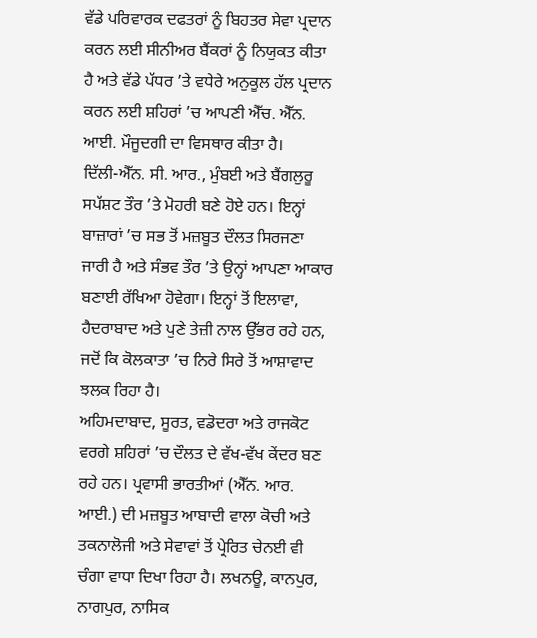ਵੱਡੇ ਪਰਿਵਾਰਕ ਦਫਤਰਾਂ ਨੂੰ ਬਿਹਤਰ ਸੇਵਾ ਪ੍ਰਦਾਨ ਕਰਨ ਲਈ ਸੀਨੀਅਰ ਬੈਂਕਰਾਂ ਨੂੰ ਨਿਯੁਕਤ ਕੀਤਾ ਹੈ ਅਤੇ ਵੱਡੇ ਪੱਧਰ ’ਤੇ ਵਧੇਰੇ ਅਨੁਕੂਲ ਹੱਲ ਪ੍ਰਦਾਨ ਕਰਨ ਲਈ ਸ਼ਹਿਰਾਂ ’ਚ ਆਪਣੀ ਐੱਚ. ਐੱਨ. ਆਈ. ਮੌਜੂਦਗੀ ਦਾ ਵਿਸਥਾਰ ਕੀਤਾ ਹੈ।
ਦਿੱਲੀ-ਐੱਨ. ਸੀ. ਆਰ., ਮੁੰਬਈ ਅਤੇ ਬੈਂਗਲੁਰੂ ਸਪੱਸ਼ਟ ਤੌਰ ’ਤੇ ਮੋਹਰੀ ਬਣੇ ਹੋਏ ਹਨ। ਇਨ੍ਹਾਂ ਬਾਜ਼ਾਰਾਂ ’ਚ ਸਭ ਤੋਂ ਮਜ਼ਬੂਤ ਦੌਲਤ ਸਿਰਜਣਾ ਜਾਰੀ ਹੈ ਅਤੇ ਸੰਭਵ ਤੌਰ ’ਤੇ ਉਨ੍ਹਾਂ ਆਪਣਾ ਆਕਾਰ ਬਣਾਈ ਰੱਖਿਆ ਹੋਵੇਗਾ। ਇਨ੍ਹਾਂ ਤੋਂ ਇਲਾਵਾ, ਹੈਦਰਾਬਾਦ ਅਤੇ ਪੁਣੇ ਤੇਜ਼ੀ ਨਾਲ ਉੱਭਰ ਰਹੇ ਹਨ, ਜਦੋਂ ਕਿ ਕੋਲਕਾਤਾ ’ਚ ਨਿਰੇ ਸਿਰੇ ਤੋਂ ਆਸ਼ਾਵਾਦ ਝਲਕ ਰਿਹਾ ਹੈ।
ਅਹਿਮਦਾਬਾਦ, ਸੂਰਤ, ਵਡੋਦਰਾ ਅਤੇ ਰਾਜਕੋਟ ਵਰਗੇ ਸ਼ਹਿਰਾਂ ’ਚ ਦੌਲਤ ਦੇ ਵੱਖ-ਵੱਖ ਕੇਂਦਰ ਬਣ ਰਹੇ ਹਨ। ਪ੍ਰਵਾਸੀ ਭਾਰਤੀਆਂ (ਐੱਨ. ਆਰ. ਆਈ.) ਦੀ ਮਜ਼ਬੂਤ ਆਬਾਦੀ ਵਾਲਾ ਕੋਚੀ ਅਤੇ ਤਕਨਾਲੋਜੀ ਅਤੇ ਸੇਵਾਵਾਂ ਤੋਂ ਪ੍ਰੇਰਿਤ ਚੇਨਈ ਵੀ ਚੰਗਾ ਵਾਧਾ ਦਿਖਾ ਰਿਹਾ ਹੈ। ਲਖਨਊ, ਕਾਨਪੁਰ, ਨਾਗਪੁਰ, ਨਾਸਿਕ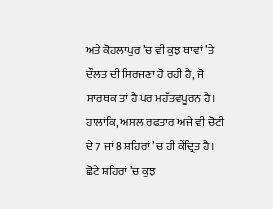ਅਤੇ ਕੋਹਲਾਪੁਰ ’ਚ ਵੀ ਕੁਝ ਥਾਵਾਂ ’ਤੇ ਦੌਲਤ ਦੀ ਸਿਰਜਣਾ ਹੋ ਰਹੀ ਹੈ, ਜੋ ਸਾਰਥਕ ਤਾਂ ਹੈ ਪਰ ਮਹੱਤਵਪੂਰਨ ਹੈ। ਹਾਲਾਂਕਿ, ਅਸਲ ਰਫਤਾਰ ਅਜੇ ਵੀ ਚੋਟੀ ਦੇ 7 ਜਾਂ 8 ਸ਼ਹਿਰਾਂ ’ਚ ਹੀ ਕੇਂਦ੍ਰਿਤ ਹੈ। ਛੋਟੇ ਸ਼ਹਿਰਾਂ ’ਚ ਕੁਝ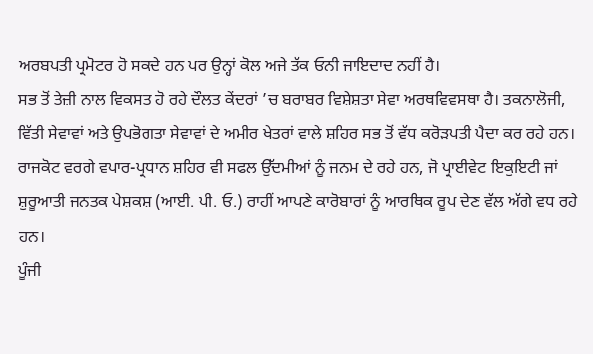ਅਰਬਪਤੀ ਪ੍ਰਮੋਟਰ ਹੋ ਸਕਦੇ ਹਨ ਪਰ ਉਨ੍ਹਾਂ ਕੋਲ ਅਜੇ ਤੱਕ ਓਨੀ ਜਾਇਦਾਦ ਨਹੀਂ ਹੈ।
ਸਭ ਤੋਂ ਤੇਜ਼ੀ ਨਾਲ ਵਿਕਸਤ ਹੋ ਰਹੇ ਦੌਲਤ ਕੇਂਦਰਾਂ ’ਚ ਬਰਾਬਰ ਵਿਸ਼ੇਸ਼ਤਾ ਸੇਵਾ ਅਰਥਵਿਵਸਥਾ ਹੈ। ਤਕਨਾਲੋਜੀ, ਵਿੱਤੀ ਸੇਵਾਵਾਂ ਅਤੇ ਉਪਭੋਗਤਾ ਸੇਵਾਵਾਂ ਦੇ ਅਮੀਰ ਖੇਤਰਾਂ ਵਾਲੇ ਸ਼ਹਿਰ ਸਭ ਤੋਂ ਵੱਧ ਕਰੋੜਪਤੀ ਪੈਦਾ ਕਰ ਰਹੇ ਹਨ। ਰਾਜਕੋਟ ਵਰਗੇ ਵਪਾਰ-ਪ੍ਰਧਾਨ ਸ਼ਹਿਰ ਵੀ ਸਫਲ ਉੱਦਮੀਆਂ ਨੂੰ ਜਨਮ ਦੇ ਰਹੇ ਹਨ, ਜੋ ਪ੍ਰਾਈਵੇਟ ਇਕੁਇਟੀ ਜਾਂ ਸ਼ੁਰੂਆਤੀ ਜਨਤਕ ਪੇਸ਼ਕਸ਼ (ਆਈ. ਪੀ. ਓ.) ਰਾਹੀਂ ਆਪਣੇ ਕਾਰੋਬਾਰਾਂ ਨੂੰ ਆਰਥਿਕ ਰੂਪ ਦੇਣ ਵੱਲ ਅੱਗੇ ਵਧ ਰਹੇ ਹਨ।
ਪੂੰਜੀ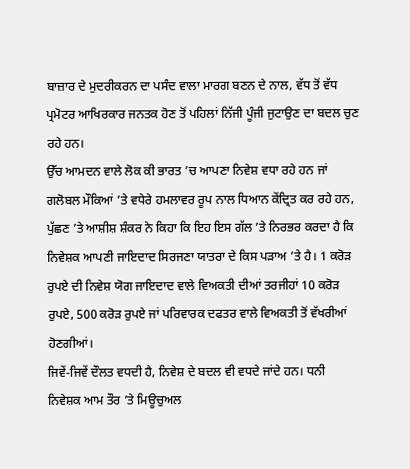ਬਾਜ਼ਾਰ ਦੇ ਮੁਦਰੀਕਰਨ ਦਾ ਪਸੰਦ ਵਾਲਾ ਮਾਰਗ ਬਣਨ ਦੇ ਨਾਲ, ਵੱਧ ਤੋਂ ਵੱਧ ਪ੍ਰਮੋਟਰ ਆਖਿਰਕਾਰ ਜਨਤਕ ਹੋਣ ਤੋਂ ਪਹਿਲਾਂ ਨਿੱਜੀ ਪੂੰਜੀ ਜੁਟਾਉਣ ਦਾ ਬਦਲ ਚੁਣ ਰਹੇ ਹਨ।
ਉੱਚ ਆਮਦਨ ਵਾਲੇ ਲੋਕ ਕੀ ਭਾਰਤ ’ਚ ਆਪਣਾ ਨਿਵੇਸ਼ ਵਧਾ ਰਹੇ ਹਨ ਜਾਂ ਗਲੋਬਲ ਮੌਕਿਆਂ ’ਤੇ ਵਧੇਰੇ ਹਮਲਾਵਰ ਰੂਪ ਨਾਲ ਧਿਆਨ ਕੇਂਦ੍ਰਿਤ ਕਰ ਰਹੇ ਹਨ, ਪੁੱਛਣ ’ਤੇ ਆਸ਼ੀਸ਼ ਸ਼ੰਕਰ ਨੇ ਕਿਹਾ ਕਿ ਇਹ ਇਸ ਗੱਲ ’ਤੇ ਨਿਰਭਰ ਕਰਦਾ ਹੈ ਕਿ ਨਿਵੇਸ਼ਕ ਆਪਣੀ ਜਾਇਦਾਦ ਸਿਰਜਣਾ ਯਾਤਰਾ ਦੇ ਕਿਸ ਪੜਾਅ ’ਤੇ ਹੈ। 1 ਕਰੋੜ ਰੁਪਏ ਦੀ ਨਿਵੇਸ਼ ਯੋਗ ਜਾਇਦਾਦ ਵਾਲੇ ਵਿਅਕਤੀ ਦੀਆਂ ਤਰਜੀਹਾਂ 10 ਕਰੋੜ ਰੁਪਏ, 500 ਕਰੋੜ ਰੁਪਏ ਜਾਂ ਪਰਿਵਾਰਕ ਦਫਤਰ ਵਾਲੇ ਵਿਅਕਤੀ ਤੋਂ ਵੱਖਰੀਆਂ ਹੋਣਗੀਆਂ।
ਜਿਵੇਂ-ਜਿਵੇਂ ਦੌਲਤ ਵਧਦੀ ਹੈ, ਨਿਵੇਸ਼ ਦੇ ਬਦਲ ਵੀ ਵਧਦੇ ਜਾਂਦੇ ਹਨ। ਧਨੀ ਨਿਵੇਸ਼ਕ ਆਮ ਤੌਰ ’ਤੇ ਮਿਊਚੁਅਲ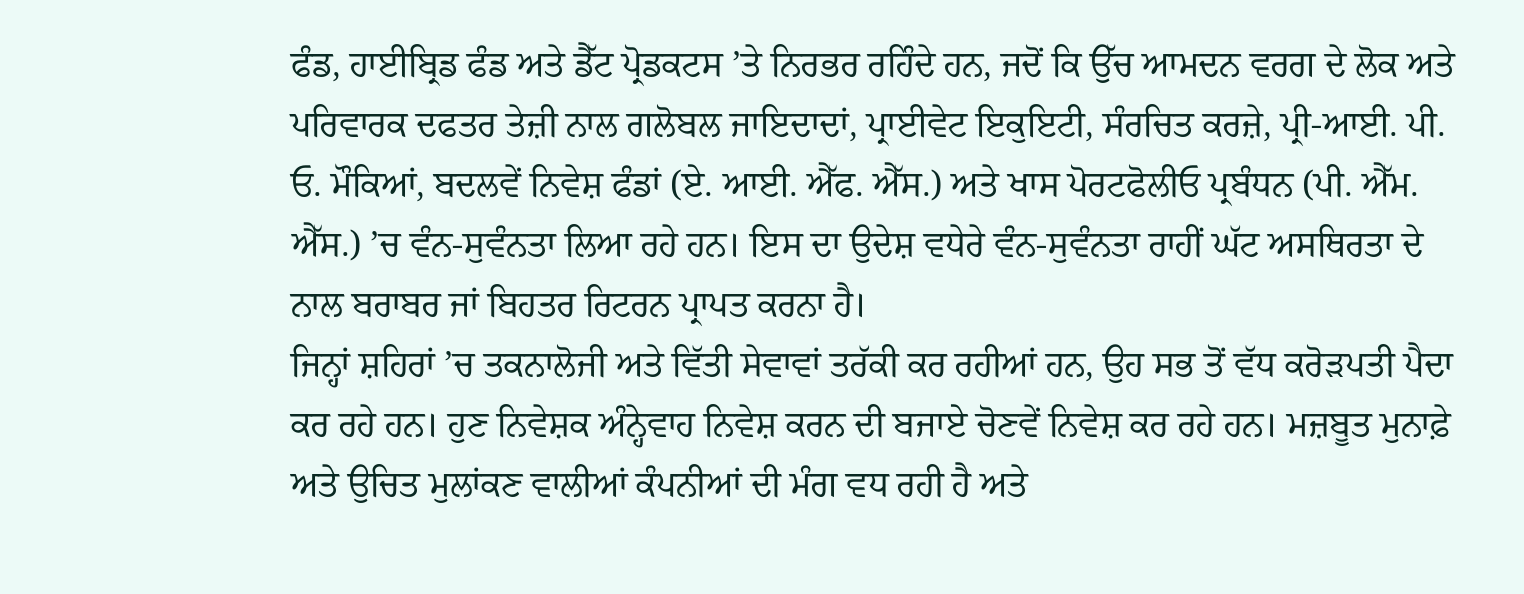ਫੰਡ, ਹਾਈਬ੍ਰਿਡ ਫੰਡ ਅਤੇ ਡੈੱਟ ਪ੍ਰੋਡਕਟਸ ’ਤੇ ਨਿਰਭਰ ਰਹਿੰਦੇ ਹਨ, ਜਦੋਂ ਕਿ ਉੱਚ ਆਮਦਨ ਵਰਗ ਦੇ ਲੋਕ ਅਤੇ ਪਰਿਵਾਰਕ ਦਫਤਰ ਤੇਜ਼ੀ ਨਾਲ ਗਲੋਬਲ ਜਾਇਦਾਦਾਂ, ਪ੍ਰਾਈਵੇਟ ਇਕੁਇਟੀ, ਸੰਰਚਿਤ ਕਰਜ਼ੇ, ਪ੍ਰੀ-ਆਈ. ਪੀ. ਓ. ਮੌਕਿਆਂ, ਬਦਲਵੇਂ ਨਿਵੇਸ਼ ਫੰਡਾਂ (ਏ. ਆਈ. ਐੱਫ. ਐੱਸ.) ਅਤੇ ਖਾਸ ਪੋਰਟਫੋਲੀਓ ਪ੍ਰਬੰਧਨ (ਪੀ. ਐੱਮ. ਐੱਸ.) ’ਚ ਵੰਨ-ਸੁਵੰਨਤਾ ਲਿਆ ਰਹੇ ਹਨ। ਇਸ ਦਾ ਉਦੇਸ਼ ਵਧੇਰੇ ਵੰਨ-ਸੁਵੰਨਤਾ ਰਾਹੀਂ ਘੱਟ ਅਸਥਿਰਤਾ ਦੇ ਨਾਲ ਬਰਾਬਰ ਜਾਂ ਬਿਹਤਰ ਰਿਟਰਨ ਪ੍ਰਾਪਤ ਕਰਨਾ ਹੈ।
ਜਿਨ੍ਹਾਂ ਸ਼ਹਿਰਾਂ ’ਚ ਤਕਨਾਲੋਜੀ ਅਤੇ ਵਿੱਤੀ ਸੇਵਾਵਾਂ ਤਰੱਕੀ ਕਰ ਰਹੀਆਂ ਹਨ, ਉਹ ਸਭ ਤੋਂ ਵੱਧ ਕਰੋੜਪਤੀ ਪੈਦਾ ਕਰ ਰਹੇ ਹਨ। ਹੁਣ ਨਿਵੇਸ਼ਕ ਅੰਨ੍ਹੇਵਾਹ ਨਿਵੇਸ਼ ਕਰਨ ਦੀ ਬਜਾਏ ਚੋਣਵੇਂ ਨਿਵੇਸ਼ ਕਰ ਰਹੇ ਹਨ। ਮਜ਼ਬੂਤ ਮੁਨਾਫ਼ੇ ਅਤੇ ਉਚਿਤ ਮੁਲਾਂਕਣ ਵਾਲੀਆਂ ਕੰਪਨੀਆਂ ਦੀ ਮੰਗ ਵਧ ਰਹੀ ਹੈ ਅਤੇ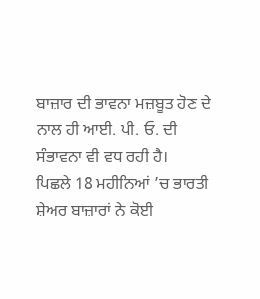ਬਾਜ਼ਾਰ ਦੀ ਭਾਵਨਾ ਮਜ਼ਬੂਤ ਹੋਣ ਦੇ ਨਾਲ ਹੀ ਆਈ. ਪੀ. ਓ. ਦੀ ਸੰਭਾਵਨਾ ਵੀ ਵਧ ਰਹੀ ਹੈ।
ਪਿਛਲੇ 18 ਮਹੀਨਿਆਂ ’ਚ ਭਾਰਤੀ ਸ਼ੇਅਰ ਬਾਜ਼ਾਰਾਂ ਨੇ ਕੋਈ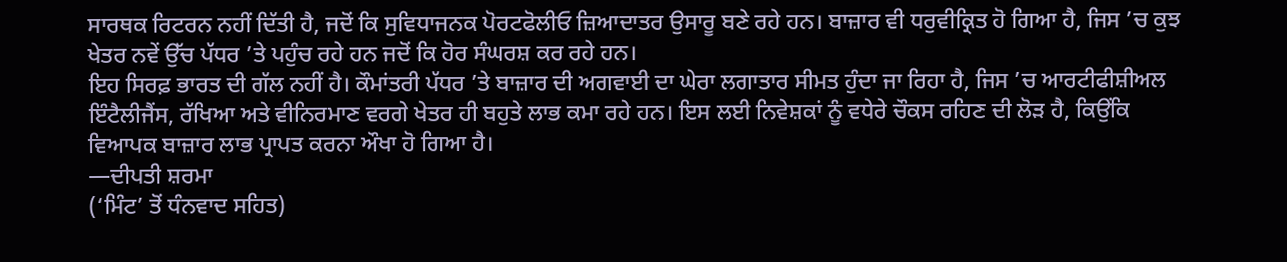ਸਾਰਥਕ ਰਿਟਰਨ ਨਹੀਂ ਦਿੱਤੀ ਹੈ, ਜਦੋਂ ਕਿ ਸੁਵਿਧਾਜਨਕ ਪੋਰਟਫੋਲੀਓ ਜ਼ਿਆਦਾਤਰ ਉਸਾਰੂ ਬਣੇ ਰਹੇ ਹਨ। ਬਾਜ਼ਾਰ ਵੀ ਧਰੁਵੀਕ੍ਰਿਤ ਹੋ ਗਿਆ ਹੈ, ਜਿਸ ’ਚ ਕੁਝ ਖੇਤਰ ਨਵੇਂ ਉੱਚ ਪੱਧਰ ’ਤੇ ਪਹੁੰਚ ਰਹੇ ਹਨ ਜਦੋਂ ਕਿ ਹੋਰ ਸੰਘਰਸ਼ ਕਰ ਰਹੇ ਹਨ।
ਇਹ ਸਿਰਫ਼ ਭਾਰਤ ਦੀ ਗੱਲ ਨਹੀਂ ਹੈ। ਕੌਮਾਂਤਰੀ ਪੱਧਰ ’ਤੇ ਬਾਜ਼ਾਰ ਦੀ ਅਗਵਾਈ ਦਾ ਘੇਰਾ ਲਗਾਤਾਰ ਸੀਮਤ ਹੁੰਦਾ ਜਾ ਰਿਹਾ ਹੈ, ਜਿਸ ’ਚ ਆਰਟੀਫੀਸ਼ੀਅਲ ਇੰਟੈਲੀਜੈਂਸ, ਰੱਖਿਆ ਅਤੇ ਵੀਨਿਰਮਾਣ ਵਰਗੇ ਖੇਤਰ ਹੀ ਬਹੁਤੇ ਲਾਭ ਕਮਾ ਰਹੇ ਹਨ। ਇਸ ਲਈ ਨਿਵੇਸ਼ਕਾਂ ਨੂੰ ਵਧੇਰੇ ਚੌਕਸ ਰਹਿਣ ਦੀ ਲੋੜ ਹੈ, ਕਿਉਂਕਿ ਵਿਆਪਕ ਬਾਜ਼ਾਰ ਲਾਭ ਪ੍ਰਾਪਤ ਕਰਨਾ ਔਖਾ ਹੋ ਗਿਆ ਹੈ।
—ਦੀਪਤੀ ਸ਼ਰਮਾ
(‘ਮਿੰਟ’ ਤੋਂ ਧੰਨਵਾਦ ਸਹਿਤ)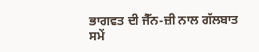ਭਾਗਵਤ ਦੀ ਜੈੱਨ-ਜ਼ੀ ਨਾਲ ਗੱਲਬਾਤ ਸਮੇਂ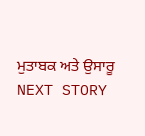ਮੁਤਾਬਕ ਅਤੇ ਉਸਾਰੂ
NEXT STORY